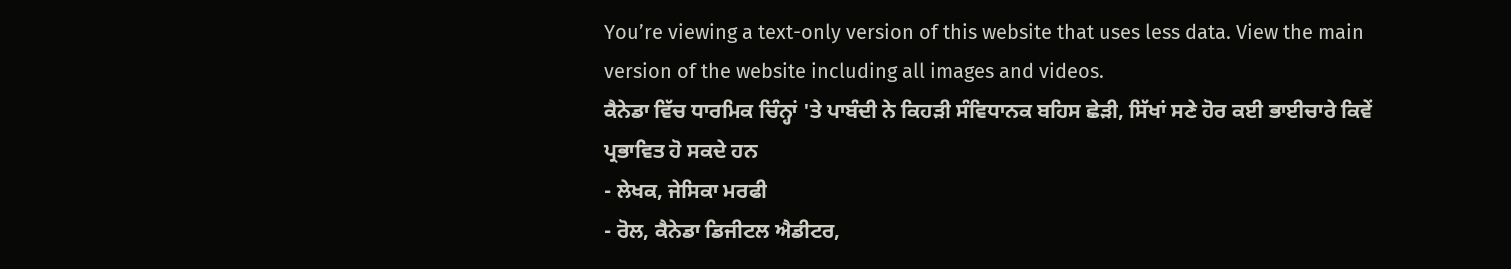You’re viewing a text-only version of this website that uses less data. View the main version of the website including all images and videos.
ਕੈਨੇਡਾ ਵਿੱਚ ਧਾਰਮਿਕ ਚਿੰਨ੍ਹਾਂ 'ਤੇ ਪਾਬੰਦੀ ਨੇ ਕਿਹੜੀ ਸੰਵਿਧਾਨਕ ਬਹਿਸ ਛੇੜੀ, ਸਿੱਖਾਂ ਸਣੇ ਹੋਰ ਕਈ ਭਾਈਚਾਰੇ ਕਿਵੇਂ ਪ੍ਰਭਾਵਿਤ ਹੋ ਸਕਦੇ ਹਨ
- ਲੇਖਕ, ਜੇਸਿਕਾ ਮਰਫੀ
- ਰੋਲ, ਕੈਨੇਡਾ ਡਿਜੀਟਲ ਐਡੀਟਰ,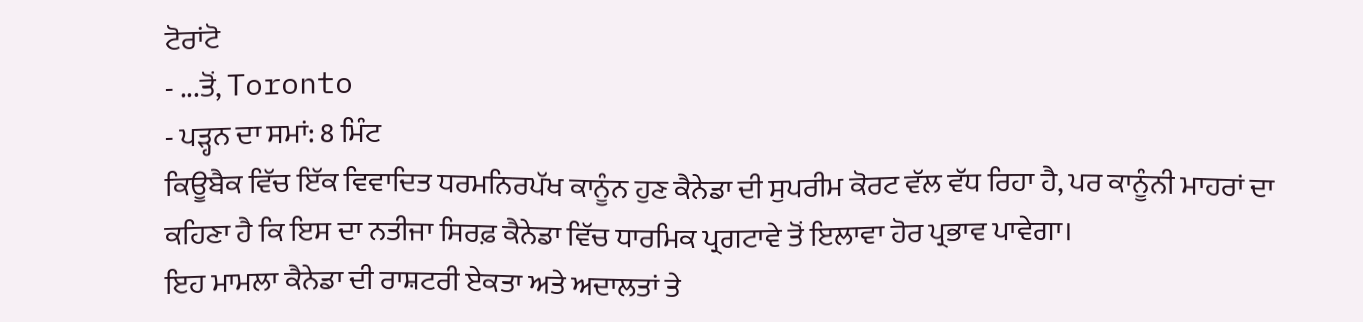ਟੋਰਾਂਟੋ
- ...ਤੋਂ, Toronto
- ਪੜ੍ਹਨ ਦਾ ਸਮਾਂ: 8 ਮਿੰਟ
ਕਿਊਬੈਕ ਵਿੱਚ ਇੱਕ ਵਿਵਾਦਿਤ ਧਰਮਨਿਰਪੱਖ ਕਾਨੂੰਨ ਹੁਣ ਕੈਨੇਡਾ ਦੀ ਸੁਪਰੀਮ ਕੋਰਟ ਵੱਲ ਵੱਧ ਰਿਹਾ ਹੈ, ਪਰ ਕਾਨੂੰਨੀ ਮਾਹਰਾਂ ਦਾ ਕਹਿਣਾ ਹੈ ਕਿ ਇਸ ਦਾ ਨਤੀਜਾ ਸਿਰਫ਼ ਕੈਨੇਡਾ ਵਿੱਚ ਧਾਰਮਿਕ ਪ੍ਰਗਟਾਵੇ ਤੋਂ ਇਲਾਵਾ ਹੋਰ ਪ੍ਰਭਾਵ ਪਾਵੇਗਾ।
ਇਹ ਮਾਮਲਾ ਕੈਨੇਡਾ ਦੀ ਰਾਸ਼ਟਰੀ ਏਕਤਾ ਅਤੇ ਅਦਾਲਤਾਂ ਤੇ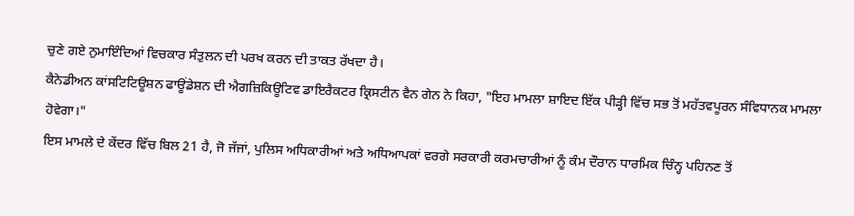ਚੁਣੇ ਗਏ ਨੁਮਾਇੰਦਿਆਂ ਵਿਚਕਾਰ ਸੰਤੁਲਨ ਦੀ ਪਰਖ ਕਰਨ ਦੀ ਤਾਕਤ ਰੱਖਦਾ ਹੈ।
ਕੈਨੇਡੀਅਨ ਕਾਂਸਟਿਟਿਊਸ਼ਨ ਫਾਊਂਡੇਸ਼ਨ ਦੀ ਐਗਜ਼ਿਕਿਊਟਿਵ ਡਾਇਰੈਕਟਰ ਕ੍ਰਿਸਟੀਨ ਵੈਨ ਗੇਨ ਨੇ ਕਿਹਾ, "ਇਹ ਮਾਮਲਾ ਸ਼ਾਇਦ ਇੱਕ ਪੀੜ੍ਹੀ ਵਿੱਚ ਸਭ ਤੋਂ ਮਹੱਤਵਪੂਰਨ ਸੰਵਿਧਾਨਕ ਮਾਮਲਾ ਹੋਵੇਗਾ।"
ਇਸ ਮਾਮਲੇ ਦੇ ਕੇਂਦਰ ਵਿੱਚ ਬਿਲ 21 ਹੈ, ਜੋ ਜੱਜਾਂ, ਪੁਲਿਸ ਅਧਿਕਾਰੀਆਂ ਅਤੇ ਅਧਿਆਪਕਾਂ ਵਰਗੇ ਸਰਕਾਰੀ ਕਰਮਚਾਰੀਆਂ ਨੂੰ ਕੰਮ ਦੌਰਾਨ ਧਾਰਮਿਕ ਚਿੰਨ੍ਹ ਪਹਿਨਣ ਤੋਂ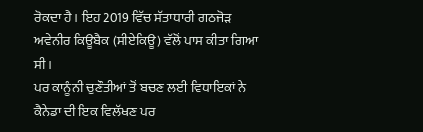ਰੋਕਦਾ ਹੈ। ਇਹ 2019 ਵਿੱਚ ਸੱਤਾਧਾਰੀ ਗਠਜੋੜ ਅਵੇਨੀਰ ਕਿਊਬੈਕ (ਸੀਏਕਿਊ) ਵੱਲੋਂ ਪਾਸ ਕੀਤਾ ਗਿਆ ਸੀ।
ਪਰ ਕਾਨੂੰਨੀ ਚੁਣੌਤੀਆਂ ਤੋਂ ਬਚਣ ਲਈ ਵਿਧਾਇਕਾਂ ਨੇ ਕੈਨੇਡਾ ਦੀ ਇਕ ਵਿਲੱਖਣ ਪਰ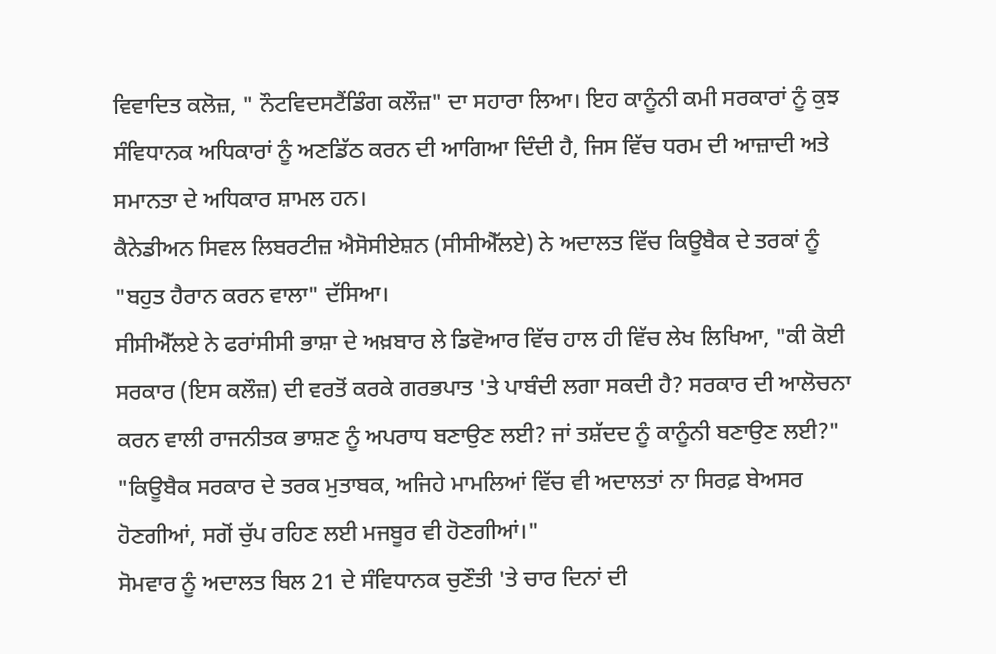ਵਿਵਾਦਿਤ ਕਲੋਜ਼, " ਨੌਟਵਿਦਸਟੈਂਡਿੰਗ ਕਲੌਜ਼" ਦਾ ਸਹਾਰਾ ਲਿਆ। ਇਹ ਕਾਨੂੰਨੀ ਕਮੀ ਸਰਕਾਰਾਂ ਨੂੰ ਕੁਝ ਸੰਵਿਧਾਨਕ ਅਧਿਕਾਰਾਂ ਨੂੰ ਅਣਡਿੱਠ ਕਰਨ ਦੀ ਆਗਿਆ ਦਿੰਦੀ ਹੈ, ਜਿਸ ਵਿੱਚ ਧਰਮ ਦੀ ਆਜ਼ਾਦੀ ਅਤੇ ਸਮਾਨਤਾ ਦੇ ਅਧਿਕਾਰ ਸ਼ਾਮਲ ਹਨ।
ਕੈਨੇਡੀਅਨ ਸਿਵਲ ਲਿਬਰਟੀਜ਼ ਐਸੋਸੀਏਸ਼ਨ (ਸੀਸੀਐੱਲਏ) ਨੇ ਅਦਾਲਤ ਵਿੱਚ ਕਿਊਬੈਕ ਦੇ ਤਰਕਾਂ ਨੂੰ "ਬਹੁਤ ਹੈਰਾਨ ਕਰਨ ਵਾਲਾ" ਦੱਸਿਆ।
ਸੀਸੀਐੱਲਏ ਨੇ ਫਰਾਂਸੀਸੀ ਭਾਸ਼ਾ ਦੇ ਅਖ਼ਬਾਰ ਲੇ ਡਿਵੋਆਰ ਵਿੱਚ ਹਾਲ ਹੀ ਵਿੱਚ ਲੇਖ ਲਿਖਿਆ, "ਕੀ ਕੋਈ ਸਰਕਾਰ (ਇਸ ਕਲੌਜ਼) ਦੀ ਵਰਤੋਂ ਕਰਕੇ ਗਰਭਪਾਤ 'ਤੇ ਪਾਬੰਦੀ ਲਗਾ ਸਕਦੀ ਹੈ? ਸਰਕਾਰ ਦੀ ਆਲੋਚਨਾ ਕਰਨ ਵਾਲੀ ਰਾਜਨੀਤਕ ਭਾਸ਼ਣ ਨੂੰ ਅਪਰਾਧ ਬਣਾਉਣ ਲਈ? ਜਾਂ ਤਸ਼ੱਦਦ ਨੂੰ ਕਾਨੂੰਨੀ ਬਣਾਉਣ ਲਈ?"
"ਕਿਊਬੈਕ ਸਰਕਾਰ ਦੇ ਤਰਕ ਮੁਤਾਬਕ, ਅਜਿਹੇ ਮਾਮਲਿਆਂ ਵਿੱਚ ਵੀ ਅਦਾਲਤਾਂ ਨਾ ਸਿਰਫ਼ ਬੇਅਸਰ ਹੋਣਗੀਆਂ, ਸਗੋਂ ਚੁੱਪ ਰਹਿਣ ਲਈ ਮਜਬੂਰ ਵੀ ਹੋਣਗੀਆਂ।"
ਸੋਮਵਾਰ ਨੂੰ ਅਦਾਲਤ ਬਿਲ 21 ਦੇ ਸੰਵਿਧਾਨਕ ਚੁਣੌਤੀ 'ਤੇ ਚਾਰ ਦਿਨਾਂ ਦੀ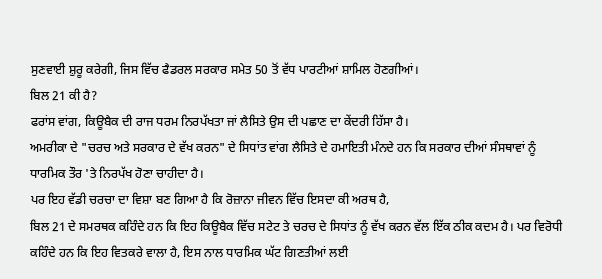ਸੁਣਵਾਈ ਸ਼ੁਰੂ ਕਰੇਗੀ, ਜਿਸ ਵਿੱਚ ਫੈਡਰਲ ਸਰਕਾਰ ਸਮੇਤ 50 ਤੋਂ ਵੱਧ ਪਾਰਟੀਆਂ ਸ਼ਾਮਿਲ ਹੋਣਗੀਆਂ।
ਬਿਲ 21 ਕੀ ਹੈ?
ਫਰਾਂਸ ਵਾਂਗ, ਕਿਊਬੈਕ ਦੀ ਰਾਜ ਧਰਮ ਨਿਰਪੱਖਤਾ ਜਾਂ ਲੈਸਿਤੇ ਉਸ ਦੀ ਪਛਾਣ ਦਾ ਕੇਂਦਰੀ ਹਿੱਸਾ ਹੈ।
ਅਮਰੀਕਾ ਦੇ "ਚਰਚ ਅਤੇ ਸਰਕਾਰ ਦੇ ਵੱਖ ਕਰਨ" ਦੇ ਸਿਧਾਂਤ ਵਾਂਗ ਲੈਸਿਤੇ ਦੇ ਹਮਾਇਤੀ ਮੰਨਦੇ ਹਨ ਕਿ ਸਰਕਾਰ ਦੀਆਂ ਸੰਸਥਾਵਾਂ ਨੂੰ ਧਾਰਮਿਕ ਤੌਰ 'ਤੇ ਨਿਰਪੱਖ ਹੋਣਾ ਚਾਹੀਦਾ ਹੈ।
ਪਰ ਇਹ ਵੱਡੀ ਚਰਚਾ ਦਾ ਵਿਸ਼ਾ ਬਣ ਗਿਆ ਹੈ ਕਿ ਰੋਜ਼ਾਨਾ ਜੀਵਨ ਵਿੱਚ ਇਸਦਾ ਕੀ ਅਰਥ ਹੈ,
ਬਿਲ 21 ਦੇ ਸਮਰਥਕ ਕਹਿੰਦੇ ਹਨ ਕਿ ਇਹ ਕਿਊਬੈਕ ਵਿੱਚ ਸਟੇਟ ਤੇ ਚਰਚ ਦੇ ਸਿਧਾਂਤ ਨੂੰ ਵੱਖ ਕਰਨ ਵੱਲ ਇੱਕ ਠੀਕ ਕਦਮ ਹੈ। ਪਰ ਵਿਰੋਧੀ ਕਹਿੰਦੇ ਹਨ ਕਿ ਇਹ ਵਿਤਕਰੇ ਵਾਲਾ ਹੈ, ਇਸ ਨਾਲ ਧਾਰਮਿਕ ਘੱਟ ਗਿਣਤੀਆਂ ਲਈ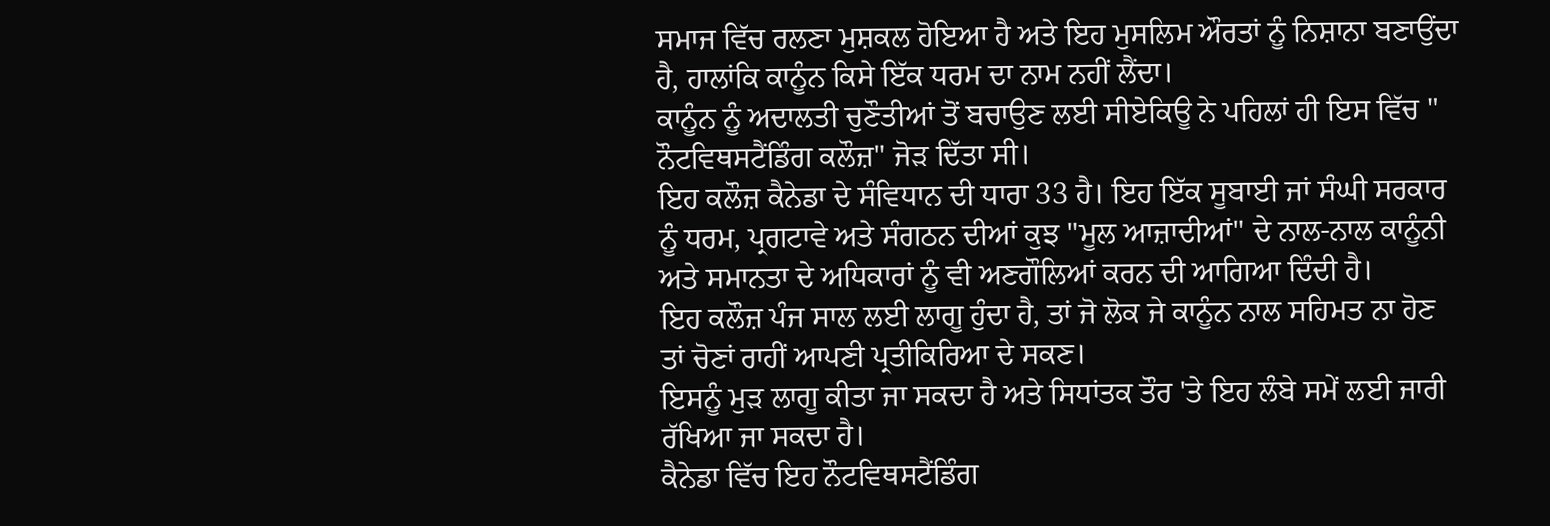ਸਮਾਜ ਵਿੱਚ ਰਲਣਾ ਮੁਸ਼ਕਲ ਹੋਇਆ ਹੈ ਅਤੇ ਇਹ ਮੁਸਲਿਮ ਔਰਤਾਂ ਨੂੰ ਨਿਸ਼ਾਨਾ ਬਣਾਉਂਦਾ ਹੈ, ਹਾਲਾਂਕਿ ਕਾਨੂੰਨ ਕਿਸੇ ਇੱਕ ਧਰਮ ਦਾ ਨਾਮ ਨਹੀਂ ਲੈਂਦਾ।
ਕਾਨੂੰਨ ਨੂੰ ਅਦਾਲਤੀ ਚੁਣੌਤੀਆਂ ਤੋਂ ਬਚਾਉਣ ਲਈ ਸੀਏਕਿਊ ਨੇ ਪਹਿਲਾਂ ਹੀ ਇਸ ਵਿੱਚ " ਨੌਟਵਿਥਸਟੈਂਡਿੰਗ ਕਲੌਜ਼" ਜੋੜ ਦਿੱਤਾ ਸੀ।
ਇਹ ਕਲੌਜ਼ ਕੈਨੇਡਾ ਦੇ ਸੰਵਿਧਾਨ ਦੀ ਧਾਰਾ 33 ਹੈ। ਇਹ ਇੱਕ ਸੂਬਾਈ ਜਾਂ ਸੰਘੀ ਸਰਕਾਰ ਨੂੰ ਧਰਮ, ਪ੍ਰਗਟਾਵੇ ਅਤੇ ਸੰਗਠਨ ਦੀਆਂ ਕੁਝ "ਮੂਲ ਆਜ਼ਾਦੀਆਂ" ਦੇ ਨਾਲ-ਨਾਲ ਕਾਨੂੰਨੀ ਅਤੇ ਸਮਾਨਤਾ ਦੇ ਅਧਿਕਾਰਾਂ ਨੂੰ ਵੀ ਅਣਗੌਲਿਆਂ ਕਰਨ ਦੀ ਆਗਿਆ ਦਿੰਦੀ ਹੈ।
ਇਹ ਕਲੌਜ਼ ਪੰਜ ਸਾਲ ਲਈ ਲਾਗੂ ਹੁੰਦਾ ਹੈ, ਤਾਂ ਜੋ ਲੋਕ ਜੇ ਕਾਨੂੰਨ ਨਾਲ ਸਹਿਮਤ ਨਾ ਹੋਣ ਤਾਂ ਚੋਣਾਂ ਰਾਹੀਂ ਆਪਣੀ ਪ੍ਰਤੀਕਿਰਿਆ ਦੇ ਸਕਣ।
ਇਸਨੂੰ ਮੁੜ ਲਾਗੂ ਕੀਤਾ ਜਾ ਸਕਦਾ ਹੈ ਅਤੇ ਸਿਧਾਂਤਕ ਤੌਰ 'ਤੇ ਇਹ ਲੰਬੇ ਸਮੇਂ ਲਈ ਜਾਰੀ ਰੱਖਿਆ ਜਾ ਸਕਦਾ ਹੈ।
ਕੈਨੇਡਾ ਵਿੱਚ ਇਹ ਨੌਟਵਿਥਸਟੈਂਡਿੰਗ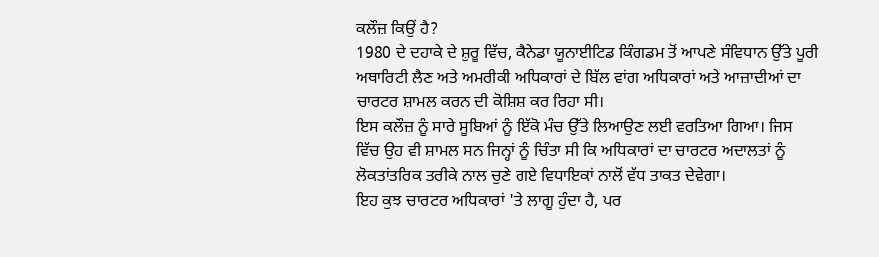ਕਲੌਜ਼ ਕਿਉਂ ਹੈ?
1980 ਦੇ ਦਹਾਕੇ ਦੇ ਸ਼ੁਰੂ ਵਿੱਚ, ਕੈਨੇਡਾ ਯੂਨਾਈਟਿਡ ਕਿੰਗਡਮ ਤੋਂ ਆਪਣੇ ਸੰਵਿਧਾਨ ਉੱਤੇ ਪੂਰੀ ਅਥਾਰਿਟੀ ਲੈਣ ਅਤੇ ਅਮਰੀਕੀ ਅਧਿਕਾਰਾਂ ਦੇ ਬਿੱਲ ਵਾਂਗ ਅਧਿਕਾਰਾਂ ਅਤੇ ਆਜ਼ਾਦੀਆਂ ਦਾ ਚਾਰਟਰ ਸ਼ਾਮਲ ਕਰਨ ਦੀ ਕੋਸ਼ਿਸ਼ ਕਰ ਰਿਹਾ ਸੀ।
ਇਸ ਕਲੌਜ਼ ਨੂੰ ਸਾਰੇ ਸੂਬਿਆਂ ਨੂੰ ਇੱਕੋ ਮੰਚ ਉੱਤੇ ਲਿਆਉਣ ਲਈ ਵਰਤਿਆ ਗਿਆ। ਜਿਸ ਵਿੱਚ ਉਹ ਵੀ ਸ਼ਾਮਲ ਸਨ ਜਿਨ੍ਹਾਂ ਨੂੰ ਚਿੰਤਾ ਸੀ ਕਿ ਅਧਿਕਾਰਾਂ ਦਾ ਚਾਰਟਰ ਅਦਾਲਤਾਂ ਨੂੰ ਲੋਕਤਾਂਤਰਿਕ ਤਰੀਕੇ ਨਾਲ ਚੁਣੇ ਗਏ ਵਿਧਾਇਕਾਂ ਨਾਲੋਂ ਵੱਧ ਤਾਕਤ ਦੇਵੇਗਾ।
ਇਹ ਕੁਝ ਚਾਰਟਰ ਅਧਿਕਾਰਾਂ 'ਤੇ ਲਾਗੂ ਹੁੰਦਾ ਹੈ, ਪਰ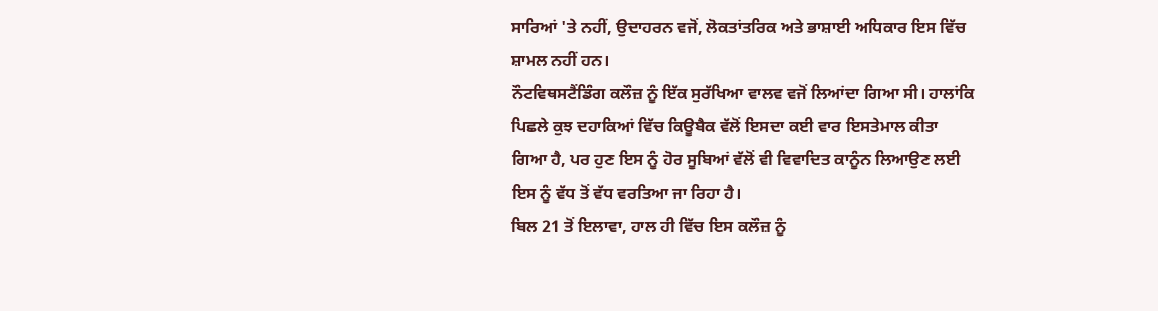ਸਾਰਿਆਂ 'ਤੇ ਨਹੀਂ, ਉਦਾਹਰਨ ਵਜੋਂ, ਲੋਕਤਾਂਤਰਿਕ ਅਤੇ ਭਾਸ਼ਾਈ ਅਧਿਕਾਰ ਇਸ ਵਿੱਚ ਸ਼ਾਮਲ ਨਹੀਂ ਹਨ।
ਨੌਟਵਿਥਸਟੈਂਡਿੰਗ ਕਲੌਜ਼ ਨੂੰ ਇੱਕ ਸੁਰੱਖਿਆ ਵਾਲਵ ਵਜੋਂ ਲਿਆਂਦਾ ਗਿਆ ਸੀ। ਹਾਲਾਂਕਿ ਪਿਛਲੇ ਕੁਝ ਦਹਾਕਿਆਂ ਵਿੱਚ ਕਿਊਬੈਕ ਵੱਲੋਂ ਇਸਦਾ ਕਈ ਵਾਰ ਇਸਤੇਮਾਲ ਕੀਤਾ ਗਿਆ ਹੈ, ਪਰ ਹੁਣ ਇਸ ਨੂੰ ਹੋਰ ਸੂਬਿਆਂ ਵੱਲੋਂ ਵੀ ਵਿਵਾਦਿਤ ਕਾਨੂੰਨ ਲਿਆਉਣ ਲਈ ਇਸ ਨੂੰ ਵੱਧ ਤੋਂ ਵੱਧ ਵਰਤਿਆ ਜਾ ਰਿਹਾ ਹੈ।
ਬਿਲ 21 ਤੋਂ ਇਲਾਵਾ, ਹਾਲ ਹੀ ਵਿੱਚ ਇਸ ਕਲੌਜ਼ ਨੂੰ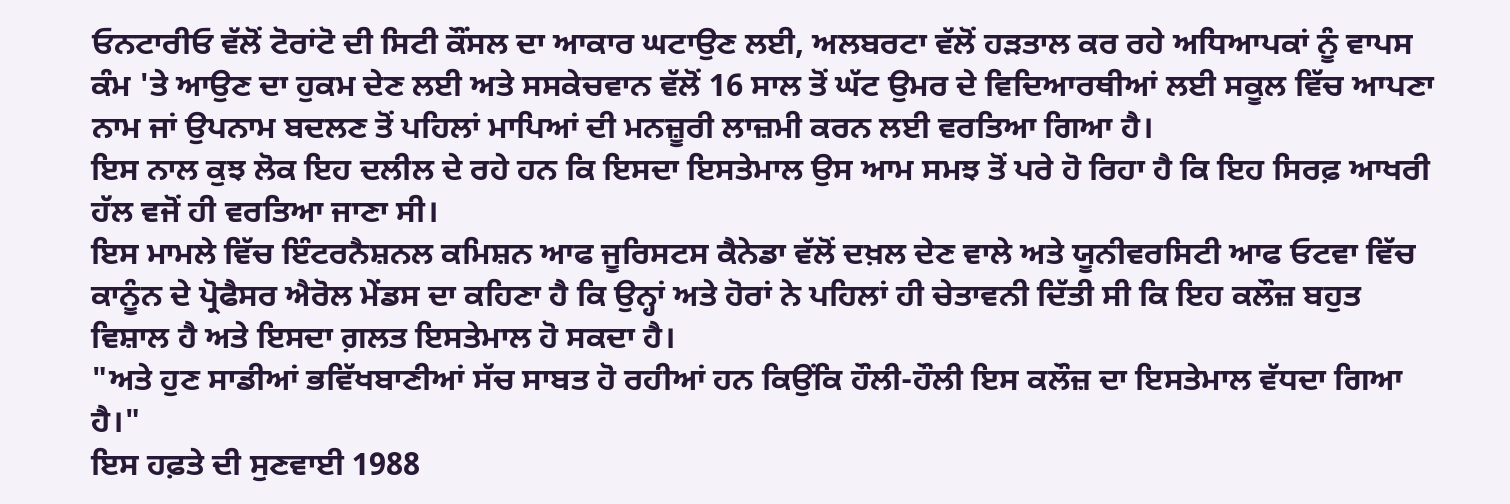ਓਨਟਾਰੀਓ ਵੱਲੋਂ ਟੋਰਾਂਟੋ ਦੀ ਸਿਟੀ ਕੌਂਸਲ ਦਾ ਆਕਾਰ ਘਟਾਉਣ ਲਈ, ਅਲਬਰਟਾ ਵੱਲੋਂ ਹੜਤਾਲ ਕਰ ਰਹੇ ਅਧਿਆਪਕਾਂ ਨੂੰ ਵਾਪਸ ਕੰਮ 'ਤੇ ਆਉਣ ਦਾ ਹੁਕਮ ਦੇਣ ਲਈ ਅਤੇ ਸਸਕੇਚਵਾਨ ਵੱਲੋਂ 16 ਸਾਲ ਤੋਂ ਘੱਟ ਉਮਰ ਦੇ ਵਿਦਿਆਰਥੀਆਂ ਲਈ ਸਕੂਲ ਵਿੱਚ ਆਪਣਾ ਨਾਮ ਜਾਂ ਉਪਨਾਮ ਬਦਲਣ ਤੋਂ ਪਹਿਲਾਂ ਮਾਪਿਆਂ ਦੀ ਮਨਜ਼ੂਰੀ ਲਾਜ਼ਮੀ ਕਰਨ ਲਈ ਵਰਤਿਆ ਗਿਆ ਹੈ।
ਇਸ ਨਾਲ ਕੁਝ ਲੋਕ ਇਹ ਦਲੀਲ ਦੇ ਰਹੇ ਹਨ ਕਿ ਇਸਦਾ ਇਸਤੇਮਾਲ ਉਸ ਆਮ ਸਮਝ ਤੋਂ ਪਰੇ ਹੋ ਰਿਹਾ ਹੈ ਕਿ ਇਹ ਸਿਰਫ਼ ਆਖਰੀ ਹੱਲ ਵਜੋਂ ਹੀ ਵਰਤਿਆ ਜਾਣਾ ਸੀ।
ਇਸ ਮਾਮਲੇ ਵਿੱਚ ਇੰਟਰਨੈਸ਼ਨਲ ਕਮਿਸ਼ਨ ਆਫ ਜੂਰਿਸਟਸ ਕੈਨੇਡਾ ਵੱਲੋਂ ਦਖ਼ਲ ਦੇਣ ਵਾਲੇ ਅਤੇ ਯੂਨੀਵਰਸਿਟੀ ਆਫ ਓਟਵਾ ਵਿੱਚ ਕਾਨੂੰਨ ਦੇ ਪ੍ਰੋਫੈਸਰ ਐਰੋਲ ਮੇਂਡਸ ਦਾ ਕਹਿਣਾ ਹੈ ਕਿ ਉਨ੍ਹਾਂ ਅਤੇ ਹੋਰਾਂ ਨੇ ਪਹਿਲਾਂ ਹੀ ਚੇਤਾਵਨੀ ਦਿੱਤੀ ਸੀ ਕਿ ਇਹ ਕਲੌਜ਼ ਬਹੁਤ ਵਿਸ਼ਾਲ ਹੈ ਅਤੇ ਇਸਦਾ ਗ਼ਲਤ ਇਸਤੇਮਾਲ ਹੋ ਸਕਦਾ ਹੈ।
"ਅਤੇ ਹੁਣ ਸਾਡੀਆਂ ਭਵਿੱਖਬਾਣੀਆਂ ਸੱਚ ਸਾਬਤ ਹੋ ਰਹੀਆਂ ਹਨ ਕਿਉਂਕਿ ਹੌਲੀ-ਹੌਲੀ ਇਸ ਕਲੌਜ਼ ਦਾ ਇਸਤੇਮਾਲ ਵੱਧਦਾ ਗਿਆ ਹੈ।"
ਇਸ ਹਫ਼ਤੇ ਦੀ ਸੁਣਵਾਈ 1988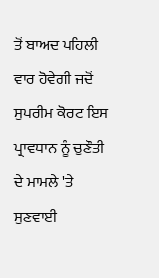ਤੋਂ ਬਾਅਦ ਪਹਿਲੀ ਵਾਰ ਹੋਵੇਗੀ ਜਦੋਂ ਸੁਪਰੀਮ ਕੋਰਟ ਇਸ ਪ੍ਰਾਵਧਾਨ ਨੂੰ ਚੁਣੌਤੀ ਦੇ ਮਾਮਲੇ 'ਤੇ ਸੁਣਵਾਈ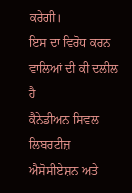ਕਰੇਗੀ।
ਇਸ ਦਾ ਵਿਰੋਧ ਕਰਨ ਵਾਲਿਆਂ ਦੀ ਕੀ ਦਲੀਲ ਹੈ
ਕੈਨੇਡੀਅਨ ਸਿਵਲ ਲਿਬਰਟੀਜ਼ ਐਸੋਸੀਏਸ਼ਨ ਅਤੇ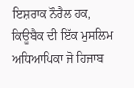ਇਸ਼ਰਾਕ ਨੌਰੈਲ ਹਕ, ਕਿਊਬੈਕ ਦੀ ਇੱਕ ਮੁਸਲਿਮ ਅਧਿਆਪਿਕਾ ਜੋ ਹਿਜਾਬ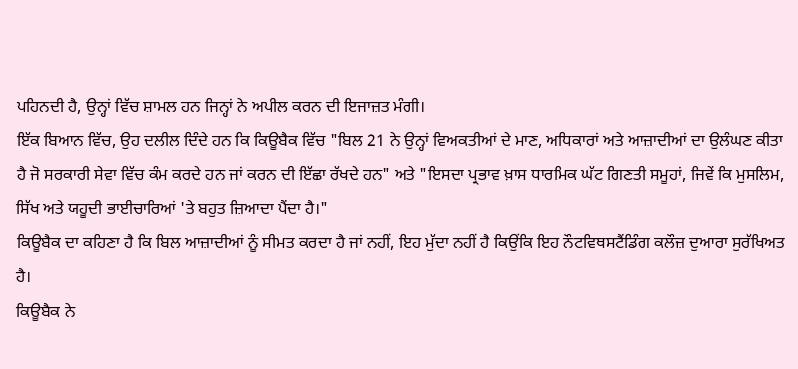ਪਹਿਨਦੀ ਹੈ, ਉਨ੍ਹਾਂ ਵਿੱਚ ਸ਼ਾਮਲ ਹਨ ਜਿਨ੍ਹਾਂ ਨੇ ਅਪੀਲ ਕਰਨ ਦੀ ਇਜਾਜ਼ਤ ਮੰਗੀ।
ਇੱਕ ਬਿਆਨ ਵਿੱਚ, ਉਹ ਦਲੀਲ ਦਿੰਦੇ ਹਨ ਕਿ ਕਿਊਬੈਕ ਵਿੱਚ "ਬਿਲ 21 ਨੇ ਉਨ੍ਹਾਂ ਵਿਅਕਤੀਆਂ ਦੇ ਮਾਣ, ਅਧਿਕਾਰਾਂ ਅਤੇ ਆਜ਼ਾਦੀਆਂ ਦਾ ਉਲੰਘਣ ਕੀਤਾ ਹੈ ਜੋ ਸਰਕਾਰੀ ਸੇਵਾ ਵਿੱਚ ਕੰਮ ਕਰਦੇ ਹਨ ਜਾਂ ਕਰਨ ਦੀ ਇੱਛਾ ਰੱਖਦੇ ਹਨ" ਅਤੇ "ਇਸਦਾ ਪ੍ਰਭਾਵ ਖ਼ਾਸ ਧਾਰਮਿਕ ਘੱਟ ਗਿਣਤੀ ਸਮੂਹਾਂ, ਜਿਵੇਂ ਕਿ ਮੁਸਲਿਮ, ਸਿੱਖ ਅਤੇ ਯਹੂਦੀ ਭਾਈਚਾਰਿਆਂ 'ਤੇ ਬਹੁਤ ਜ਼ਿਆਦਾ ਪੈਂਦਾ ਹੈ।"
ਕਿਊਬੈਕ ਦਾ ਕਹਿਣਾ ਹੈ ਕਿ ਬਿਲ ਆਜ਼ਾਦੀਆਂ ਨੂੰ ਸੀਮਤ ਕਰਦਾ ਹੈ ਜਾਂ ਨਹੀਂ, ਇਹ ਮੁੱਦਾ ਨਹੀਂ ਹੈ ਕਿਉਂਕਿ ਇਹ ਨੌਟਵਿਥਸਟੈਂਡਿੰਗ ਕਲੌਜ਼ ਦੁਆਰਾ ਸੁਰੱਖਿਅਤ ਹੈ।
ਕਿਊਬੈਕ ਨੇ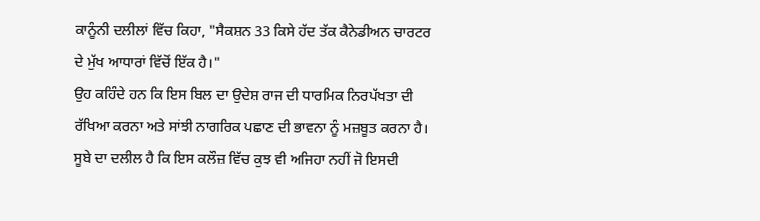ਕਾਨੂੰਨੀ ਦਲੀਲਾਂ ਵਿੱਚ ਕਿਹਾ, "ਸੈਕਸ਼ਨ 33 ਕਿਸੇ ਹੱਦ ਤੱਕ ਕੈਨੇਡੀਅਨ ਚਾਰਟਰ ਦੇ ਮੁੱਖ ਆਧਾਰਾਂ ਵਿੱਚੋਂ ਇੱਕ ਹੈ।"
ਉਹ ਕਹਿੰਦੇ ਹਨ ਕਿ ਇਸ ਬਿਲ ਦਾ ਉਦੇਸ਼ ਰਾਜ ਦੀ ਧਾਰਮਿਕ ਨਿਰਪੱਖਤਾ ਦੀ ਰੱਖਿਆ ਕਰਨਾ ਅਤੇ ਸਾਂਝੀ ਨਾਗਰਿਕ ਪਛਾਣ ਦੀ ਭਾਵਨਾ ਨੂੰ ਮਜ਼ਬੂਤ ਕਰਨਾ ਹੈ।
ਸੂਬੇ ਦਾ ਦਲੀਲ ਹੈ ਕਿ ਇਸ ਕਲੌਜ਼ ਵਿੱਚ ਕੁਝ ਵੀ ਅਜਿਹਾ ਨਹੀਂ ਜੋ ਇਸਦੀ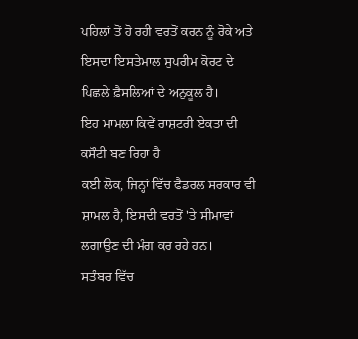ਪਹਿਲਾਂ ਤੋਂ ਹੋ ਰਹੀ ਵਰਤੋਂ ਕਰਨ ਨੂੰ ਰੋਕੇ ਅਤੇ ਇਸਦਾ ਇਸਤੇਮਾਲ ਸੁਪਰੀਮ ਕੋਰਟ ਦੇ ਪਿਛਲੇ ਫ਼ੈਸਲਿਆਂ ਦੇ ਅਨੁਕੂਲ ਹੈ।
ਇਹ ਮਾਮਲਾ ਕਿਵੇਂ ਰਾਸ਼ਟਰੀ ਏਕਤਾ ਦੀ ਕਸੌਟੀ ਬਣ ਰਿਹਾ ਹੈ
ਕਈ ਲੋਕ, ਜਿਨ੍ਹਾਂ ਵਿੱਚ ਫੈਡਰਲ ਸਰਕਾਰ ਵੀ ਸ਼ਾਮਲ ਹੈ, ਇਸਦੀ ਵਰਤੋਂ 'ਤੇ ਸੀਮਾਵਾਂ ਲਗਾਉਣ ਦੀ ਮੰਗ ਕਰ ਰਹੇ ਹਨ।
ਸਤੰਬਰ ਵਿੱਚ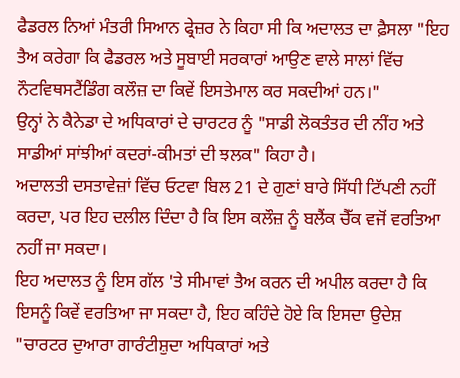ਫੈਡਰਲ ਨਿਆਂ ਮੰਤਰੀ ਸਿਆਨ ਫ੍ਰੇਜ਼ਰ ਨੇ ਕਿਹਾ ਸੀ ਕਿ ਅਦਾਲਤ ਦਾ ਫ਼ੈਸਲਾ "ਇਹ ਤੈਅ ਕਰੇਗਾ ਕਿ ਫੈਡਰਲ ਅਤੇ ਸੂਬਾਈ ਸਰਕਾਰਾਂ ਆਉਣ ਵਾਲੇ ਸਾਲਾਂ ਵਿੱਚ ਨੌਟਵਿਥਸਟੈਂਡਿੰਗ ਕਲੌਜ਼ ਦਾ ਕਿਵੇਂ ਇਸਤੇਮਾਲ ਕਰ ਸਕਦੀਆਂ ਹਨ।"
ਉਨ੍ਹਾਂ ਨੇ ਕੈਨੇਡਾ ਦੇ ਅਧਿਕਾਰਾਂ ਦੇ ਚਾਰਟਰ ਨੂੰ "ਸਾਡੀ ਲੋਕਤੰਤਰ ਦੀ ਨੀਂਹ ਅਤੇ ਸਾਡੀਆਂ ਸਾਂਝੀਆਂ ਕਦਰਾਂ-ਕੀਮਤਾਂ ਦੀ ਝਲਕ" ਕਿਹਾ ਹੈ।
ਅਦਾਲਤੀ ਦਸਤਾਵੇਜ਼ਾਂ ਵਿੱਚ ਓਟਵਾ ਬਿਲ 21 ਦੇ ਗੁਣਾਂ ਬਾਰੇ ਸਿੱਧੀ ਟਿੱਪਣੀ ਨਹੀਂ ਕਰਦਾ, ਪਰ ਇਹ ਦਲੀਲ ਦਿੰਦਾ ਹੈ ਕਿ ਇਸ ਕਲੌਜ਼ ਨੂੰ ਬਲੈਂਕ ਚੈੱਕ ਵਜੋਂ ਵਰਤਿਆ ਨਹੀਂ ਜਾ ਸਕਦਾ।
ਇਹ ਅਦਾਲਤ ਨੂੰ ਇਸ ਗੱਲ 'ਤੇ ਸੀਮਾਵਾਂ ਤੈਅ ਕਰਨ ਦੀ ਅਪੀਲ ਕਰਦਾ ਹੈ ਕਿ ਇਸਨੂੰ ਕਿਵੇਂ ਵਰਤਿਆ ਜਾ ਸਕਦਾ ਹੈ, ਇਹ ਕਹਿੰਦੇ ਹੋਏ ਕਿ ਇਸਦਾ ਉਦੇਸ਼ "ਚਾਰਟਰ ਦੁਆਰਾ ਗਾਰੰਟੀਸ਼ੁਦਾ ਅਧਿਕਾਰਾਂ ਅਤੇ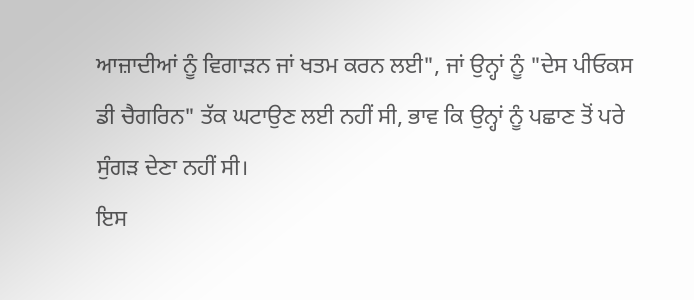ਆਜ਼ਾਦੀਆਂ ਨੂੰ ਵਿਗਾੜਨ ਜਾਂ ਖਤਮ ਕਰਨ ਲਈ", ਜਾਂ ਉਨ੍ਹਾਂ ਨੂੰ "ਦੇਸ ਪੀਓਕਸ ਡੀ ਚੈਗਰਿਨ" ਤੱਕ ਘਟਾਉਣ ਲਈ ਨਹੀਂ ਸੀ, ਭਾਵ ਕਿ ਉਨ੍ਹਾਂ ਨੂੰ ਪਛਾਣ ਤੋਂ ਪਰੇ ਸੁੰਗੜ ਦੇਣਾ ਨਹੀਂ ਸੀ।
ਇਸ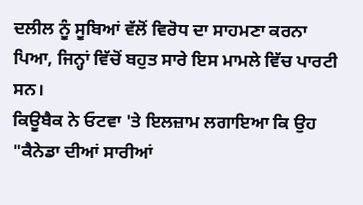ਦਲੀਲ ਨੂੰ ਸੂਬਿਆਂ ਵੱਲੋਂ ਵਿਰੋਧ ਦਾ ਸਾਹਮਣਾ ਕਰਨਾ ਪਿਆ, ਜਿਨ੍ਹਾਂ ਵਿੱਚੋਂ ਬਹੁਤ ਸਾਰੇ ਇਸ ਮਾਮਲੇ ਵਿੱਚ ਪਾਰਟੀ ਸਨ।
ਕਿਊਬੈਕ ਨੇ ਓਟਵਾ 'ਤੇ ਇਲਜ਼ਾਮ ਲਗਾਇਆ ਕਿ ਉਹ "ਕੈਨੇਡਾ ਦੀਆਂ ਸਾਰੀਆਂ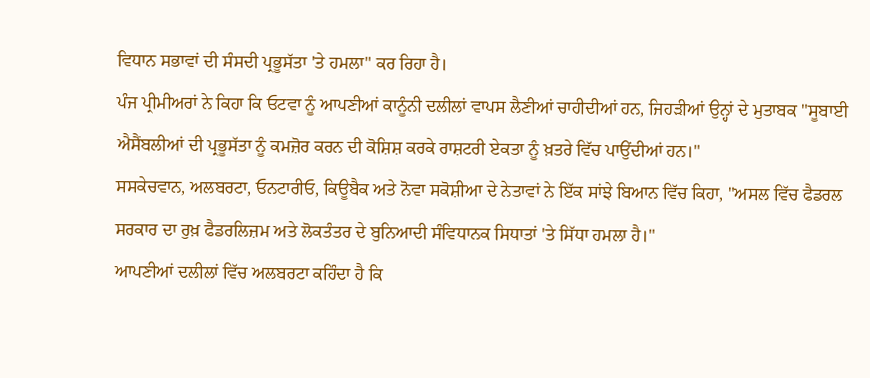ਵਿਧਾਨ ਸਭਾਵਾਂ ਦੀ ਸੰਸਦੀ ਪ੍ਰਭੂਸੱਤਾ 'ਤੇ ਹਮਲਾ" ਕਰ ਰਿਹਾ ਹੈ।
ਪੰਜ ਪ੍ਰੀਮੀਅਰਾਂ ਨੇ ਕਿਹਾ ਕਿ ਓਟਵਾ ਨੂੰ ਆਪਣੀਆਂ ਕਾਨੂੰਨੀ ਦਲੀਲਾਂ ਵਾਪਸ ਲੈਣੀਆਂ ਚਾਹੀਦੀਆਂ ਹਨ, ਜਿਹੜੀਆਂ ਉਨ੍ਹਾਂ ਦੇ ਮੁਤਾਬਕ "ਸੂਬਾਈ ਐਸੈਂਬਲੀਆਂ ਦੀ ਪ੍ਰਭੂਸੱਤਾ ਨੂੰ ਕਮਜ਼ੋਰ ਕਰਨ ਦੀ ਕੋਸ਼ਿਸ਼ ਕਰਕੇ ਰਾਸ਼ਟਰੀ ਏਕਤਾ ਨੂੰ ਖ਼ਤਰੇ ਵਿੱਚ ਪਾਉਂਦੀਆਂ ਹਨ।"
ਸਸਕੇਚਵਾਨ, ਅਲਬਰਟਾ, ਓਨਟਾਰੀਓ, ਕਿਊਬੈਕ ਅਤੇ ਨੋਵਾ ਸਕੋਸ਼ੀਆ ਦੇ ਨੇਤਾਵਾਂ ਨੇ ਇੱਕ ਸਾਂਝੇ ਬਿਆਨ ਵਿੱਚ ਕਿਹਾ, "ਅਸਲ ਵਿੱਚ ਫੈਡਰਲ ਸਰਕਾਰ ਦਾ ਰੁਖ਼ ਫੈਡਰਲਿਜ਼ਮ ਅਤੇ ਲੋਕਤੰਤਰ ਦੇ ਬੁਨਿਆਦੀ ਸੰਵਿਧਾਨਕ ਸਿਧਾਤਾਂ 'ਤੇ ਸਿੱਧਾ ਹਮਲਾ ਹੈ।"
ਆਪਣੀਆਂ ਦਲੀਲਾਂ ਵਿੱਚ ਅਲਬਰਟਾ ਕਹਿੰਦਾ ਹੈ ਕਿ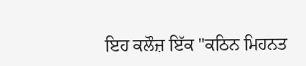ਇਹ ਕਲੌਜ਼ ਇੱਕ "ਕਠਿਨ ਮਿਹਨਤ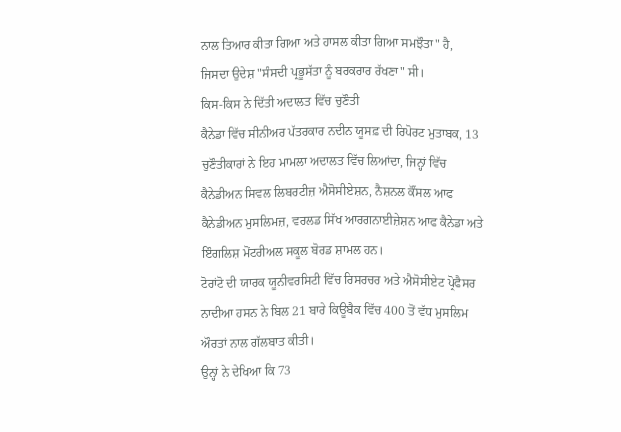ਨਾਲ ਤਿਆਰ ਕੀਤਾ ਗਿਆ ਅਤੇ ਹਾਸਲ ਕੀਤਾ ਗਿਆ ਸਮਝੌਤਾ" ਹੈ, ਜਿਸਦਾ ਉਦੇਸ਼ "ਸੰਸਦੀ ਪ੍ਰਭੂਸੱਤਾ ਨੂੰ ਬਰਕਰਾਰ ਰੱਖਣਾ" ਸੀ।
ਕਿਸ-ਕਿਸ ਨੇ ਦਿੱਤੀ ਅਦਾਲਤ ਵਿੱਚ ਚੁਣੌਤੀ
ਕੈਨੇਡਾ ਵਿੱਚ ਸੀਨੀਅਰ ਪੱਤਰਕਾਰ ਨਦੀਨ ਯੂਸਫ਼ ਦੀ ਰਿਪੋਰਟ ਮੁਤਾਬਕ, 13 ਚੁਣੌਤੀਕਾਰਾਂ ਨੇ ਇਹ ਮਾਮਲਾ ਅਦਾਲਤ ਵਿੱਚ ਲਿਆਂਦਾ, ਜਿਨ੍ਹਾਂ ਵਿੱਚ ਕੈਨੇਡੀਅਨ ਸਿਵਲ ਲਿਬਰਟੀਜ਼ ਐਸੋਸੀਏਸ਼ਨ, ਨੈਸ਼ਨਲ ਕੌਂਸਲ ਆਫ ਕੈਨੇਡੀਅਨ ਮੁਸਲਿਮਜ਼, ਵਰਲਡ ਸਿੱਖ ਆਰਗਨਾਈਜ਼ੇਸ਼ਨ ਆਫ ਕੈਨੇਡਾ ਅਤੇ ਇੰਗਲਿਸ਼ ਮੋਂਟਰੀਅਲ ਸਕੂਲ ਬੋਰਡ ਸ਼ਾਮਲ ਹਨ।
ਟੋਰਾਂਟੋ ਦੀ ਯਾਰਕ ਯੂਨੀਵਰਸਿਟੀ ਵਿੱਚ ਰਿਸਰਚਰ ਅਤੇ ਐਸੋਸੀਏਟ ਪ੍ਰੋਫੈਸਰ ਨਾਦੀਆ ਹਸਨ ਨੇ ਬਿਲ 21 ਬਾਰੇ ਕਿਊਬੈਕ ਵਿੱਚ 400 ਤੋਂ ਵੱਧ ਮੁਸਲਿਮ ਔਰਤਾਂ ਨਾਲ ਗੱਲਬਾਤ ਕੀਤੀ।
ਉਨ੍ਹਾਂ ਨੇ ਦੇਖਿਆ ਕਿ 73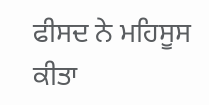ਫੀਸਦ ਨੇ ਮਹਿਸੂਸ ਕੀਤਾ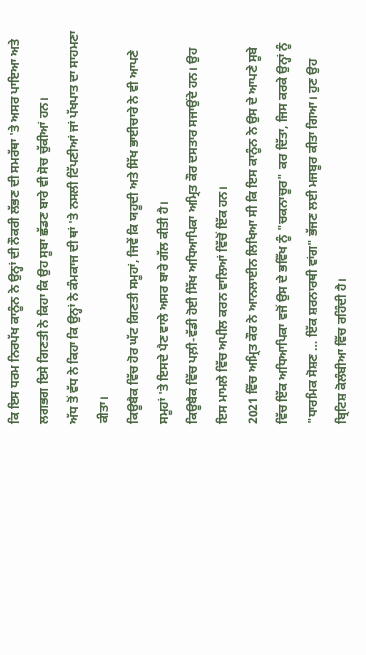ਕਿ ਇਸ ਧਰਮ ਨਿਰਪੱਖ ਕਾਨੂੰਨ ਨੇ ਉਨ੍ਹਾਂ ਦੀ ਨੌਕਰੀ ਲੱਭਣ ਦੀ ਸਮਰੱਥਾ 'ਤੇ ਅਸਰ ਪਾਇਆ ਅਤੇ ਲਗਭਗ ਇਸੇ ਗਿਣਤੀ ਨੇ ਕਿਹਾ ਕਿ ਉਹ ਸੂਬਾ ਛੱਡਣ ਬਾਰੇ ਵੀ ਸੋਚ ਚੁੱਕੀਆਂ ਹਨ।
ਅੱਧ ਤੋਂ ਵੱਧ ਨੇ ਕਿਹਾ ਕਿ ਉਨ੍ਹਾਂ ਨੇ ਕੰਮਕਾਜ ਦੀ ਥਾਂ 'ਤੇ ਨਸਲੀ ਟਿੱਪਣੀਆਂ ਜਾਂ ਪੱਖਪਾਤ ਦਾ ਸਾਹਮਣਾ ਕੀਤਾ।
ਕਿਊਬੈਕ ਵਿੱਚ ਹੋਰ ਘੱਟ ਗਿਣਤੀ ਸਮੂਹਾਂ, ਜਿਵੇਂ ਕਿ ਯਹੂਦੀ ਅਤੇ ਸਿੱਖ ਭਾਈਚਾਰੇ ਨੇ ਵੀ ਆਪਣੇ ਸਮੂਹਾਂ 'ਤੇ ਇਸਦੇ ਪੈਣ ਵਾਲੇ ਅਸਰ ਬਾਰੇ ਗੱਲ ਕੀਤੀ ਹੈ।
ਕਿਊਬੈਕ ਵਿੱਚ ਪਲ਼ੀ-ਵੱਡੀ ਹੋਈ ਸਿੱਖ ਅਧਿਆਪਿਕਾ ਅਮ੍ਰਿਤ ਕੌਰ ਦਸਤਾਰ ਸਜਾਉਂਦੇ ਹਨ। ਉਹ ਇਸ ਮਾਮਲੇ ਵਿੱਚ ਅਪੀਲ ਕਰਨ ਵਾਲਿਆਂ ਵਿੱਚੋਂ ਇੱਕ ਹਨ।
2021 ਵਿੱਚ ਅਮ੍ਰਿਤ ਕੌਰ ਨੇ ਆਨਲਾਈਨ ਲਿਖਿਆ ਸੀ ਕਿ ਇਸ ਕਾਨੂੰਨ ਨੇ ਉਸ ਦੇ ਆਪਣੇ ਸੂਬੇ ਵਿੱਚ ਇੱਕ ਅਧਿਆਪਿਕਾ ਵਜੋਂ ਉਸ ਦੇ ਭਵਿੱਖ ਨੂੰ "ਚਕਨਾਚੂਰ" ਕਰ ਦਿੱਤਾ, ਜਿਸ ਕਰਕੇ ਉਨ੍ਹਾਂ ਨੂੰ "ਧਾਰਮਿਕ ਸੋਸ਼ਣ … ਇੱਕ ਸ਼ਰਨਾਰਥੀ ਵਾਂਗ" ਭੱਜਣ ਲਈ ਮਜਬੂਰ ਕੀਤਾ ਗਿਆ। ਹੁਣ ਉਹ ਬ੍ਰਿਟਿਸ਼ ਕੋਲੰਬੀਆ ਵਿੱਚ ਰਹਿੰਦੀ ਹੈ।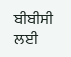ਬੀਬੀਸੀ ਲਈ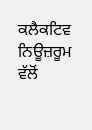ਕਲੈਕਟਿਵ ਨਿਊਜ਼ਰੂਮ ਵੱਲੋਂ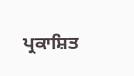ਪ੍ਰਕਾਸ਼ਿਤ